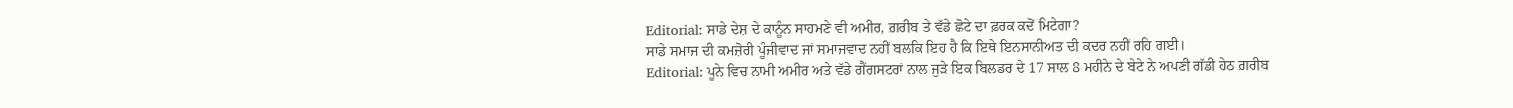Editorial: ਸਾਡੇ ਦੇਸ਼ ਦੇ ਕਾਨੂੰਨ ਸਾਹਮਣੇ ਵੀ ਅਮੀਰ, ਗ਼ਰੀਬ ਤੇ ਵੱਡੇ ਛੋਟੇ ਦਾ ਫ਼ਰਕ ਕਦੋਂ ਮਿਟੇਗਾ?
ਸਾਡੇ ਸਮਾਜ ਦੀ ਕਮਜ਼ੋਰੀ ਪੂੰਜੀਵਾਦ ਜਾਂ ਸਮਾਜਵਾਦ ਨਹੀਂ ਬਲਕਿ ਇਹ ਹੈ ਕਿ ਇਥੇ ਇਨਸਾਨੀਅਤ ਦੀ ਕਦਰ ਨਹੀਂ ਰਹਿ ਗਈ।
Editorial: ਪੂਨੇ ਵਿਚ ਨਾਮੀ ਅਮੀਰ ਅਤੇ ਵੱਡੇ ਗੈਂਗਸਟਰਾਂ ਨਾਲ ਜੁੜੇ ਇਕ ਬਿਲਡਰ ਦੇ 17 ਸਾਲ 8 ਮਹੀਨੇ ਦੇ ਬੇਟੇ ਨੇ ਅਪਣੀ ਗੱਡੀ ਹੇਠ ਗ਼ਰੀਬ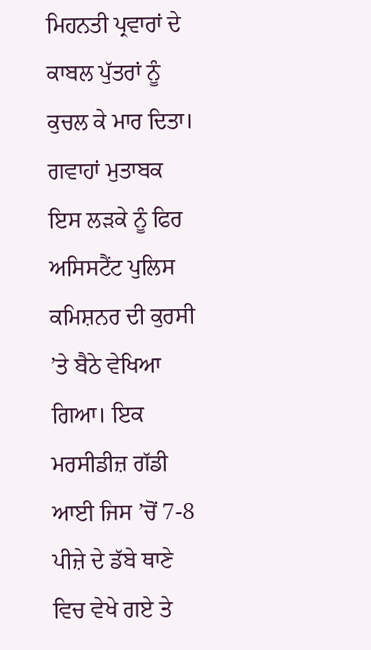ਮਿਹਨਤੀ ਪ੍ਰਵਾਰਾਂ ਦੇ ਕਾਬਲ ਪੁੱਤਰਾਂ ਨੂੰ ਕੁਚਲ ਕੇ ਮਾਰ ਦਿਤਾ। ਗਵਾਹਾਂ ਮੁਤਾਬਕ ਇਸ ਲੜਕੇ ਨੂੰ ਫਿਰ ਅਸਿਸਟੈਂਟ ਪੁਲਿਸ ਕਮਿਸ਼ਨਰ ਦੀ ਕੁਰਸੀ ’ਤੇ ਬੈਠੇ ਵੇਖਿਆ ਗਿਆ। ਇਕ ਮਰਸੀਡੀਜ਼ ਗੱਡੀ ਆਈ ਜਿਸ ’ਚੋਂ 7-8 ਪੀਜ਼ੇ ਦੇ ਡੱਬੇ ਥਾਣੇ ਵਿਚ ਵੇਖੇ ਗਏ ਤੇ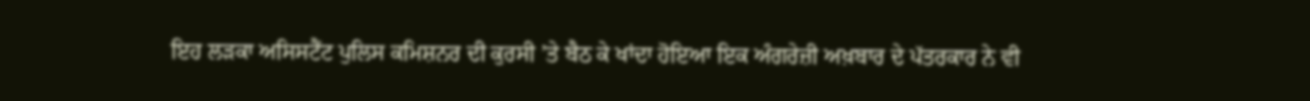ਇਹ ਲੜਕਾ ਅਸਿਸਟੈਂਟ ਪੁਲਿਸ ਕਮਿਸ਼ਨਰ ਦੀ ਕੁਰਸੀ ’ਤੇ ਬੈਠ ਕੇ ਖਾਂਦਾ ਹੋਇਆ ਇਕ ਅੰਗਰੇਜ਼ੀ ਅਖ਼ਬਾਰ ਦੇ ਪੱਤਰਕਾਰ ਨੇ ਵੀ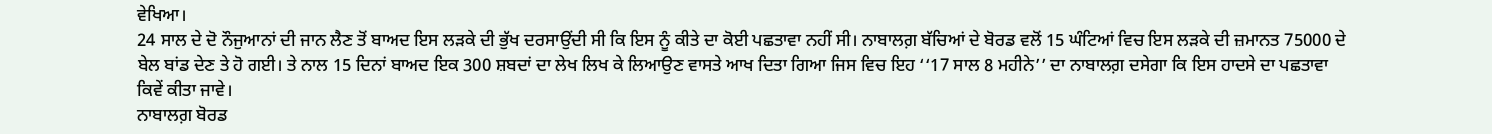ਵੇਖਿਆ।
24 ਸਾਲ ਦੇ ਦੋ ਨੌਜੁਆਨਾਂ ਦੀ ਜਾਨ ਲੈਣ ਤੋਂ ਬਾਅਦ ਇਸ ਲੜਕੇ ਦੀ ਭੁੱਖ ਦਰਸਾਉਂਦੀ ਸੀ ਕਿ ਇਸ ਨੂੰ ਕੀਤੇ ਦਾ ਕੋਈ ਪਛਤਾਵਾ ਨਹੀਂ ਸੀ। ਨਾਬਾਲਗ਼ ਬੱਚਿਆਂ ਦੇ ਬੋਰਡ ਵਲੋਂ 15 ਘੰਟਿਆਂ ਵਿਚ ਇਸ ਲੜਕੇ ਦੀ ਜ਼ਮਾਨਤ 75000 ਦੇ ਬੇਲ ਬਾਂਡ ਦੇਣ ਤੇ ਹੋ ਗਈ। ਤੇ ਨਾਲ 15 ਦਿਨਾਂ ਬਾਅਦ ਇਕ 300 ਸ਼ਬਦਾਂ ਦਾ ਲੇਖ ਲਿਖ ਕੇ ਲਿਆਉਣ ਵਾਸਤੇ ਆਖ ਦਿਤਾ ਗਿਆ ਜਿਸ ਵਿਚ ਇਹ ‘‘17 ਸਾਲ 8 ਮਹੀਨੇ’’ ਦਾ ਨਾਬਾਲਗ਼ ਦਸੇਗਾ ਕਿ ਇਸ ਹਾਦਸੇ ਦਾ ਪਛਤਾਵਾ ਕਿਵੇਂ ਕੀਤਾ ਜਾਵੇ।
ਨਾਬਾਲਗ਼ ਬੋਰਡ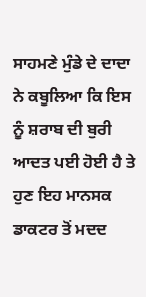ਸਾਹਮਣੇ ਮੁੰਡੇ ਦੇ ਦਾਦਾ ਨੇ ਕਬੂਲਿਆ ਕਿ ਇਸ ਨੂੰ ਸ਼ਰਾਬ ਦੀ ਬੁਰੀ ਆਦਤ ਪਈ ਹੋਈ ਹੈ ਤੇ ਹੁਣ ਇਹ ਮਾਨਸਕ ਡਾਕਟਰ ਤੋਂ ਮਦਦ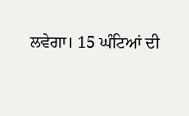ਲਵੇਗਾ। 15 ਘੰਟਿਆਂ ਦੀ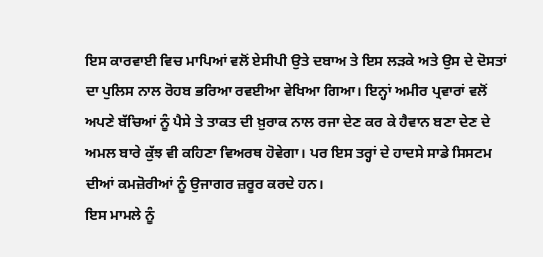ਇਸ ਕਾਰਵਾਈ ਵਿਚ ਮਾਪਿਆਂ ਵਲੋਂ ਏਸੀਪੀ ਉਤੇ ਦਬਾਅ ਤੇ ਇਸ ਲੜਕੇ ਅਤੇ ਉਸ ਦੇ ਦੋਸਤਾਂ ਦਾ ਪੁਲਿਸ ਨਾਲ ਰੋਹਬ ਭਰਿਆ ਰਵਈਆ ਵੇਖਿਆ ਗਿਆ। ਇਨ੍ਹਾਂ ਅਮੀਰ ਪ੍ਰਵਾਰਾਂ ਵਲੋਂ ਅਪਣੇ ਬੱਚਿਆਂ ਨੂੰ ਪੈਸੇ ਤੇ ਤਾਕਤ ਦੀ ਖ਼ੁਰਾਕ ਨਾਲ ਰਜਾ ਦੇਣ ਕਰ ਕੇ ਹੈਵਾਨ ਬਣਾ ਦੇਣ ਦੇ ਅਮਲ ਬਾਰੇ ਕੁੱਝ ਵੀ ਕਹਿਣਾ ਵਿਅਰਥ ਹੋਵੇਗਾ। ਪਰ ਇਸ ਤਰ੍ਹਾਂ ਦੇ ਹਾਦਸੇ ਸਾਡੇ ਸਿਸਟਮ ਦੀਆਂ ਕਮਜ਼ੋਰੀਆਂ ਨੂੰ ਉਜਾਗਰ ਜ਼ਰੂਰ ਕਰਦੇ ਹਨ।
ਇਸ ਮਾਮਲੇ ਨੂੰ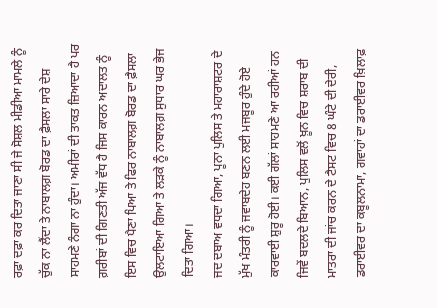ਰਫ਼ਾ ਦਫ਼ਾ ਕਰ ਦਿਤਾ ਜਾਣਾ ਸੀ ਜੇ ਸੋਸ਼ਲ ਮੀਡੀਆ ਮਾਮਲੇ ਨੂੰ ਚੁੱਕ ਨਾ ਲੈਂਦਾ ਤੇ ਨਾਬਾਲਗ਼ ਬੋਰਡ ਦਾ ਫ਼ੈਸਲਾ ਸਾਰੇ ਦੇਸ਼ ਸਾਹਮਣੇ ਨੰਗਾ ਨਾ ਹੁੰਦਾ। ਅਮੀਰਾਂ ਦੀ ਤਾਕਤ ਜ਼ਿਆਦਾ ਹੈ ਪਰ ਗ਼ਰੀਬਾਂ ਦੀ ਗਿਣਤੀ ਅੱਜ ਵੱਧ ਹੈ ਜਿਸ ਕਾਰਨ ਅਦਾਲਤ ਨੂੰ ਇਸ ਵਿਚ ਪੈਣਾ ਪਿਆ ਤੇ ਫਿਰ ਨਾਬਾਲਗ਼ ਬੋਰਡ ਦਾ ਫ਼ੈਸਲਾ ਉਲਟਾਇਆ ਗਿਆ ਤੇ ਲੜਕੇ ਨੂੰ ਨਾਬਾਲਗ਼ ਸੁਧਾਰ ਘਰ ਭੇਜ ਦਿਤਾ ਗਿਆ।
ਜਦ ਦਬਾਅ ਵਧਦਾ ਗਿਆ, ਪੂਨਾ ਪੁਲਿਸ ਤੇ ਮਹਾਰਾਸ਼ਟਰ ਦੇ ਮੁੱਖ ਮੰਤਰੀ ਨੂੰ ਜਵਾਬਦੇਹ ਬਣਨ ਲਈ ਮਜਬੂਰ ਹੁੰਦੇ ਹੋਏ ਕਾਰਵਾਈ ਸ਼ੁਰੂ ਹੋਈ। ਕਈ ਗੱਲਾਂ ਸਾਹਮਣੇ ਆ ਰਹੀਆਂ ਹਨ ਜਿਵੇਂ ਬਦਲਦੇ ਬਿਆਨ, ਪੁਲਿਸ ਵਲੋਂ ਖ਼ੂਨ ਵਿਚ ਸ਼ਰਾਬ ਦੀ ਮਾਤਰਾ ਦੀ ਜਾਂਚ ਕਰਨ ਦੇ ਟੈਸਟ ਵਿਚ 8 ਘੰਟੇ ਦੀ ਦੇਰੀ, ਡਰਾਈਵਰ ਦਾ ਕਬੂਲਨਾਮਾ, ਗਵਾਹਾਂ ਦਾ ਡਰਾਈਵਰ ਖ਼ਿਲਾਫ਼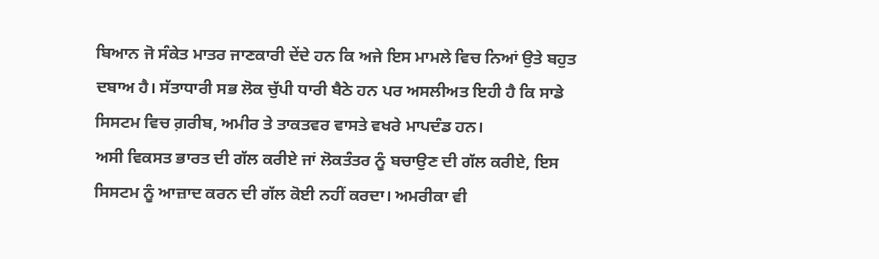ਬਿਆਨ ਜੋ ਸੰਕੇਤ ਮਾਤਰ ਜਾਣਕਾਰੀ ਦੇਂਦੇ ਹਨ ਕਿ ਅਜੇ ਇਸ ਮਾਮਲੇ ਵਿਚ ਨਿਆਂ ਉਤੇ ਬਹੁਤ ਦਬਾਅ ਹੈ। ਸੱਤਾਧਾਰੀ ਸਭ ਲੋਕ ਚੁੱਪੀ ਧਾਰੀ ਬੈਠੇ ਹਨ ਪਰ ਅਸਲੀਅਤ ਇਹੀ ਹੈ ਕਿ ਸਾਡੇ ਸਿਸਟਮ ਵਿਚ ਗ਼ਰੀਬ, ਅਮੀਰ ਤੇ ਤਾਕਤਵਰ ਵਾਸਤੇ ਵਖਰੇ ਮਾਪਦੰਡ ਹਨ।
ਅਸੀ ਵਿਕਸਤ ਭਾਰਤ ਦੀ ਗੱਲ ਕਰੀਏ ਜਾਂ ਲੋਕਤੰਤਰ ਨੂੰ ਬਚਾਉਣ ਦੀ ਗੱਲ ਕਰੀਏ, ਇਸ ਸਿਸਟਮ ਨੂੰ ਆਜ਼ਾਦ ਕਰਨ ਦੀ ਗੱਲ ਕੋਈ ਨਹੀਂ ਕਰਦਾ। ਅਮਰੀਕਾ ਵੀ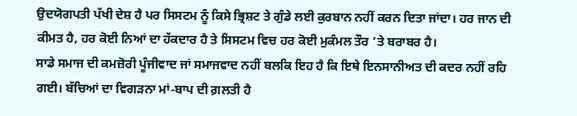ਉਦਯੋਗਪਤੀ ਪੱਖੀ ਦੇਸ਼ ਹੈ ਪਰ ਸਿਸਟਮ ਨੂੰ ਕਿਸੇ ਭ੍ਰਿਸ਼ਟ ਤੇ ਗੁੰਡੇ ਲਈ ਕੁਰਬਾਨ ਨਹੀਂ ਕਰਨ ਦਿਤਾ ਜਾਂਦਾ। ਹਰ ਜਾਨ ਦੀ ਕੀਮਤ ਹੈ, ਹਰ ਕੋਈ ਨਿਆਂ ਦਾ ਹੱਕਦਾਰ ਹੈ ਤੇ ਸਿਸਟਮ ਵਿਚ ਹਰ ਕੋਈ ਮੁਕੰਮਲ ਤੌਰ ’ਤੇ ਬਰਾਬਰ ਹੈ।
ਸਾਡੇ ਸਮਾਜ ਦੀ ਕਮਜ਼ੋਰੀ ਪੂੰਜੀਵਾਦ ਜਾਂ ਸਮਾਜਵਾਦ ਨਹੀਂ ਬਲਕਿ ਇਹ ਹੈ ਕਿ ਇਥੇ ਇਨਸਾਨੀਅਤ ਦੀ ਕਦਰ ਨਹੀਂ ਰਹਿ ਗਈ। ਬੱਚਿਆਂ ਦਾ ਵਿਗੜਨਾ ਮਾਂ-ਬਾਪ ਦੀ ਗ਼ਲਤੀ ਹੈ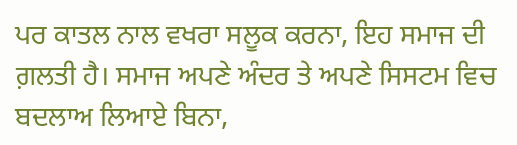ਪਰ ਕਾਤਲ ਨਾਲ ਵਖਰਾ ਸਲੂਕ ਕਰਨਾ, ਇਹ ਸਮਾਜ ਦੀ ਗ਼ਲਤੀ ਹੈ। ਸਮਾਜ ਅਪਣੇ ਅੰਦਰ ਤੇ ਅਪਣੇ ਸਿਸਟਮ ਵਿਚ ਬਦਲਾਅ ਲਿਆਏ ਬਿਨਾ,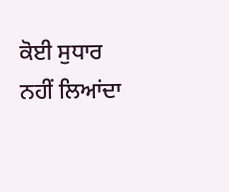ਕੋਈ ਸੁਧਾਰ ਨਹੀਂ ਲਿਆਂਦਾ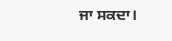ਜਾ ਸਕਦਾ।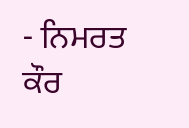- ਨਿਮਰਤ ਕੌਰ